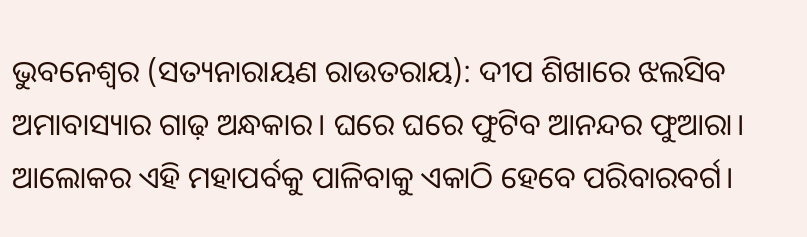ଭୁବନେଶ୍ୱର (ସତ୍ୟନାରାୟଣ ରାଉତରାୟ): ଦୀପ ଶିଖାରେ ଝଲସିବ ଅମାବାସ୍ୟାର ଗାଢ଼ ଅନ୍ଧକାର। ଘରେ ଘରେ ଫୁଟିବ ଆନନ୍ଦର ଫୁଆରା। ଆଲୋକର ଏହି ମହାପର୍ବକୁ ପାଳିବାକୁ ଏକାଠି ହେବେ ପରିବାରବର୍ଗ।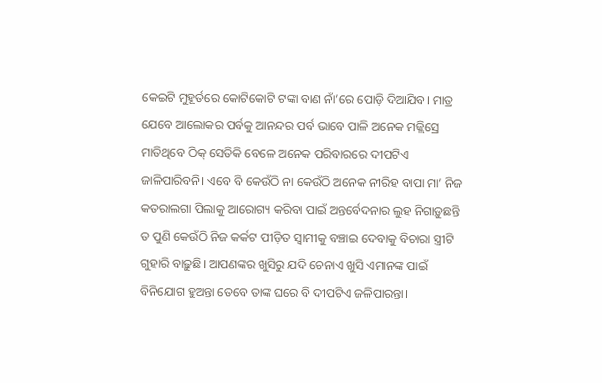କେଇଟି ମୁହୂର୍ତରେ କୋଟିକୋଟି ଟଙ୍କା ବାଣ ନାଁ’ରେ ପୋଡ଼ି ଦିଆଯିବ। ମାତ୍ର ଯେବେ ଆଲୋକର ପର୍ବକୁ ଆନନ୍ଦର ପର୍ବ ଭାବେ ପାଳି ଅନେକ ମଜ୍ଲିସ୍ରେ ମାତିଥିବେ ଠିକ୍ ସେତିକି ବେଳେ ଅନେକ ପରିବାରରେ ଦୀପଟିଏ ଜାଳିପାରିବନି। ଏବେ ବି କେଉଁଠି ନା କେଉଁଠି ଅନେକ ନୀରିହ ବାପା ମା’ ନିଜ କତରାଲଗା ପିଲାକୁ ଆରୋଗ୍ୟ କରିବା ପାଇଁ ଅନ୍ତର୍ବେଦନାର ଲୁହ ନିଗାଡ଼ୁଛନ୍ତି ତ ପୁଣି କେଉଁଠି ନିଜ କର୍କଟ ପୀଡ଼ିତ ସ୍ୱାମୀକୁ ବଞ୍ଚାଇ ଦେବାକୁ ବିଚାରା ସ୍ତ୍ରୀଟି ଗୁହାରି ବାଢ଼ୁଛି। ଆପଣଙ୍କର ଖୁସିରୁ ଯଦି ଚେନାଏ ଖୁସି ଏମାନଙ୍କ ପାଇଁ ବିନିଯୋଗ ହୁଅନ୍ତା ତେବେ ତାଙ୍କ ଘରେ ବି ଦୀପଟିଏ ଜଳିପାରନ୍ତା।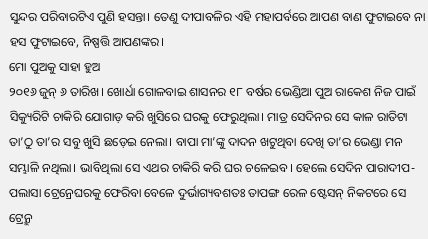ସୁନ୍ଦର ପରିବାରଟିଏ ପୁଣି ହସନ୍ତା। ତେଣୁ ଦୀପାବଳିର ଏହି ମହାପର୍ବରେ ଆପଣ ବାଣ ଫୁଟାଇବେ ନା ହସ ଫୁଟାଇବେ, ନିଷ୍ପତ୍ତି ଆପଣଙ୍କର।
ମୋ ପୁଅକୁ ସାହା ହୁଅ
୨୦୧୬ ଜୁନ୍ ୬ ତାରିଖ। ଖୋର୍ଧା ଗୋଳବାଇ ଶାସନର ୧୮ ବର୍ଷର ଭେଣ୍ଡିଆ ପୁଅ ରାକେଶ ନିଜ ପାଇଁ ସିକ୍ୟୁରିଟି ଚାକିରି ଯୋଗାଡ଼ କରି ଖୁସିରେ ଘରକୁ ଫେରୁଥିଲା। ମାତ୍ର ସେଦିନର ସେ କାଳ ରାତିଟା ତା’ଠୁ ତା’ର ସବୁ ଖୁସି ଛଡ଼େଇ ନେଲା। ବାପା ମା’ଙ୍କୁ ଦାଦନ ଖଟୁଥିବା ଦେଖି ତା’ର ଭେଣ୍ଡା ମନ ସମ୍ଭାଳି ନଥିଲା। ଭାବିଥିଲା ସେ ଏଥର ଚାକିରି କରି ଘର ଚଳେଇବ। ହେଲେ ସେଦିନ ପାରାଦୀପ-ପଲାସା ଟ୍ରେନ୍ରେଘରକୁ ଫେରିବା ବେଳେ ଦୁର୍ଭାଗ୍ୟବଶତଃ ତାପଙ୍ଗ ରେଳ ଷ୍ଟେସନ୍ ନିକଟରେ ସେ ଟ୍ରେନ୍ରୁ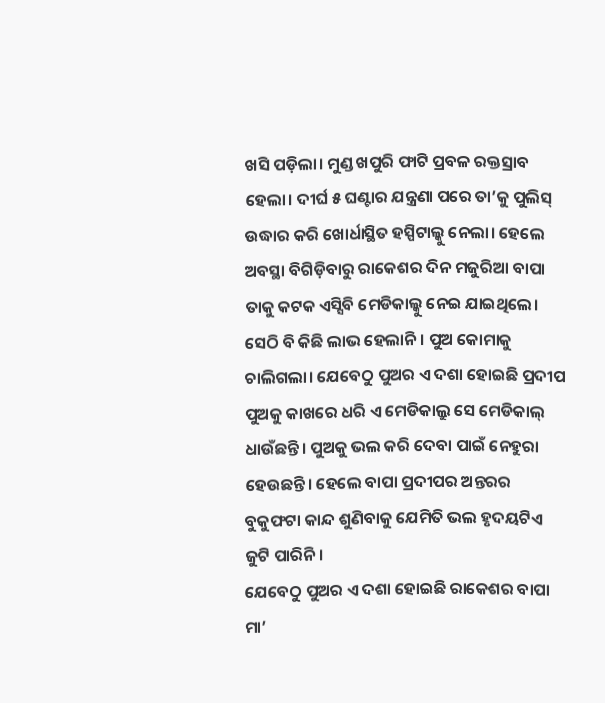ଖସି ପଡ଼ିଲା। ମୁଣ୍ଡ ଖପୁରି ଫାଟି ପ୍ରବଳ ରକ୍ତସ୍ରାବ ହେଲା। ଦୀର୍ଘ ୫ ଘଣ୍ଟାର ଯନ୍ତ୍ରଣା ପରେ ତା’କୁ ପୁଲିସ୍ ଉଦ୍ଧାର କରି ଖୋର୍ଧାସ୍ଥିତ ହସ୍ପିଟାଲ୍କୁ ନେଲା। ହେଲେ ଅବସ୍ଥା ବିଗିଡ଼ିବାରୁ ରାକେଶର ଦିନ ମଜୁରିଆ ବାପା ତାକୁ କଟକ ଏସ୍ସିବି ମେଡିକାଲ୍କୁ ନେଇ ଯାଇଥିଲେ। ସେଠି ବି କିଛି ଲାଭ ହେଲାନି। ପୁଅ କୋମାକୁ ଚାଲିଗଲା। ଯେବେଠୁ ପୁଅର ଏ ଦଶା ହୋଇଛି ପ୍ରଦୀପ ପୁଅକୁ କାଖରେ ଧରି ଏ ମେଡିକାଲ୍ରୁ ସେ ମେଡିକାଲ୍ ଧାଉଁଛନ୍ତି। ପୁଅକୁ ଭଲ କରି ଦେବା ପାଇଁ ନେହୁରା ହେଉଛନ୍ତି। ହେଲେ ବାପା ପ୍ରଦୀପର ଅନ୍ତରର ବୁକୁଫଟା କାନ୍ଦ ଶୁଣିବାକୁ ଯେମିତି ଭଲ ହୃଦୟଟିଏ ଜୁଟି ପାରିନି।
ଯେବେଠୁ ପୁଅର ଏ ଦଶା ହୋଇଛି ରାକେଶର ବାପା ମା’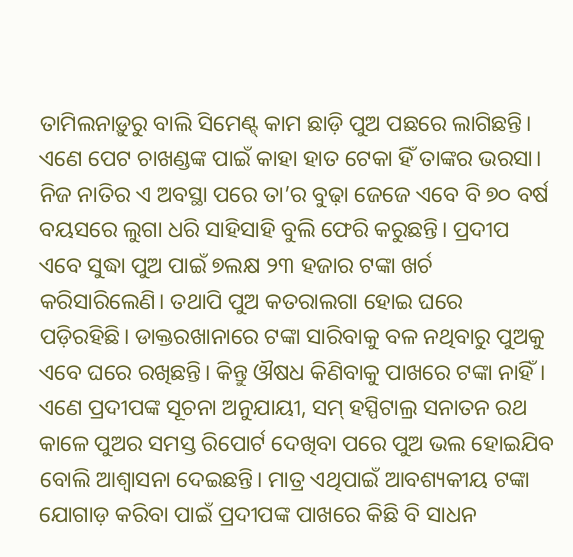ତାମିଲନାଡ଼ୁରୁ ବାଲି ସିମେଣ୍ଟ୍ କାମ ଛାଡ଼ି ପୁଅ ପଛରେ ଲାଗିଛନ୍ତି। ଏଣେ ପେଟ ଚାଖଣ୍ଡଙ୍କ ପାଇଁ କାହା ହାତ ଟେକା ହିଁ ତାଙ୍କର ଭରସା। ନିଜ ନାତିର ଏ ଅବସ୍ଥା ପରେ ତା’ର ବୁଢ଼ା ଜେଜେ ଏବେ ବି ୭୦ ବର୍ଷ ବୟସରେ ଲୁଗା ଧରି ସାହିସାହି ବୁଲି ଫେରି କରୁଛନ୍ତି। ପ୍ରଦୀପ ଏବେ ସୁଦ୍ଧା ପୁଅ ପାଇଁ ୭ଲକ୍ଷ ୨୩ ହଜାର ଟଙ୍କା ଖର୍ଚ କରିସାରିଲେଣି। ତଥାପି ପୁଅ କତରାଲଗା ହୋଇ ଘରେ ପଡ଼ିରହିଛି। ଡାକ୍ତରଖାନାରେ ଟଙ୍କା ସାରିବାକୁ ବଳ ନଥିବାରୁ ପୁଅକୁ ଏବେ ଘରେ ରଖିଛନ୍ତି। କିନ୍ତୁ ଔଷଧ କିଣିବାକୁ ପାଖରେ ଟଙ୍କା ନାହିଁ। ଏଣେ ପ୍ରଦୀପଙ୍କ ସୂଚନା ଅନୁଯାୟୀ, ସମ୍ ହସ୍ପିଟାଲ୍ର ସନାତନ ରଥ କାଳେ ପୁଅର ସମସ୍ତ ରିପୋର୍ଟ ଦେଖିବା ପରେ ପୁଅ ଭଲ ହୋଇଯିବ ବୋଲି ଆଶ୍ୱାସନା ଦେଇଛନ୍ତି। ମାତ୍ର ଏଥିପାଇଁ ଆବଶ୍ୟକୀୟ ଟଙ୍କା ଯୋଗାଡ଼ କରିବା ପାଇଁ ପ୍ରଦୀପଙ୍କ ପାଖରେ କିଛି ବି ସାଧନ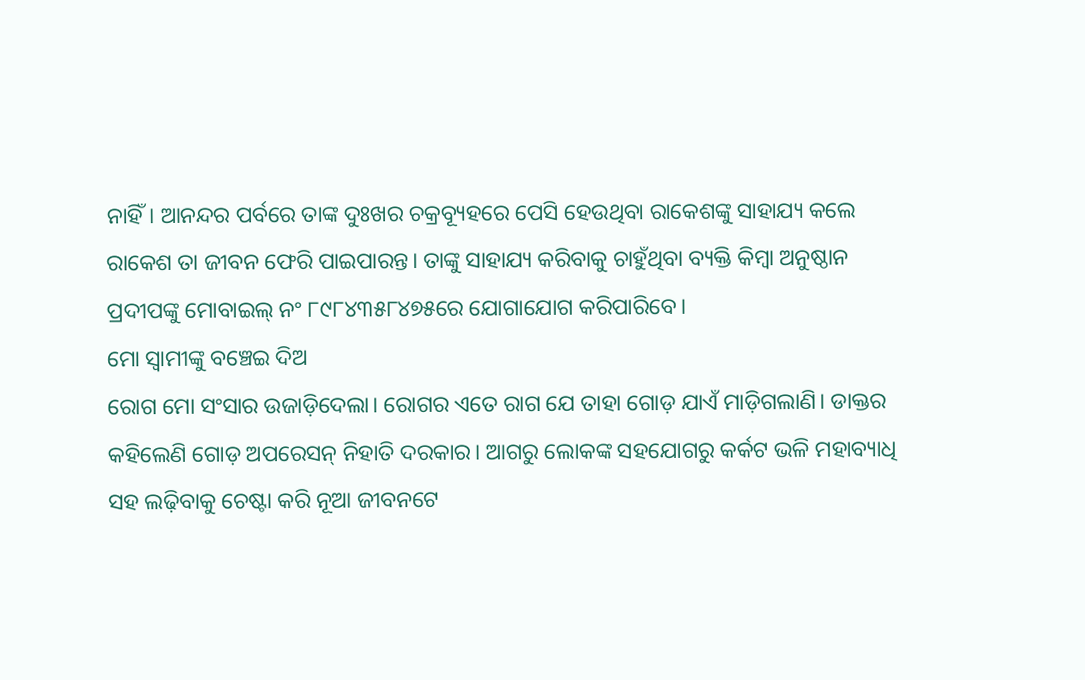ନାହିଁ। ଆନନ୍ଦର ପର୍ବରେ ତାଙ୍କ ଦୁଃଖର ଚକ୍ରବ୍ୟୂହରେ ପେସି ହେଉଥିବା ରାକେଶଙ୍କୁ ସାହାଯ୍ୟ କଲେ ରାକେଶ ତା ଜୀବନ ଫେରି ପାଇପାରନ୍ତ। ତାଙ୍କୁ ସାହାଯ୍ୟ କରିବାକୁ ଚାହୁଁଥିବା ବ୍ୟକ୍ତି କିମ୍ବା ଅନୁଷ୍ଠାନ ପ୍ରଦୀପଙ୍କୁ ମୋବାଇଲ୍ ନଂ ୮୯୮୪୩୫୮୪୭୫ରେ ଯୋଗାଯୋଗ କରିପାରିବେ।
ମୋ ସ୍ୱାମୀଙ୍କୁ ବଞ୍ଚେଇ ଦିଅ
ରୋଗ ମୋ ସଂସାର ଉଜାଡ଼ିଦେଲା। ରୋଗର ଏତେ ରାଗ ଯେ ତାହା ଗୋଡ଼ ଯାଏଁ ମାଡ଼ିଗଲାଣି। ଡାକ୍ତର କହିଲେଣି ଗୋଡ଼ ଅପରେସନ୍ ନିହାତି ଦରକାର। ଆଗରୁ ଲୋକଙ୍କ ସହଯୋଗରୁ କର୍କଟ ଭଳି ମହାବ୍ୟାଧି ସହ ଲଢ଼ିବାକୁ ଚେଷ୍ଟା କରି ନୂଆ ଜୀବନଟେ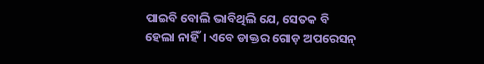ପାଇବି ବୋଲି ଭାବିଥିଲି ଯେ, ସେତକ ବି ହେଲା ନାହିଁ। ଏବେ ଡାକ୍ତର ଗୋଡ଼ ଅପରେସନ୍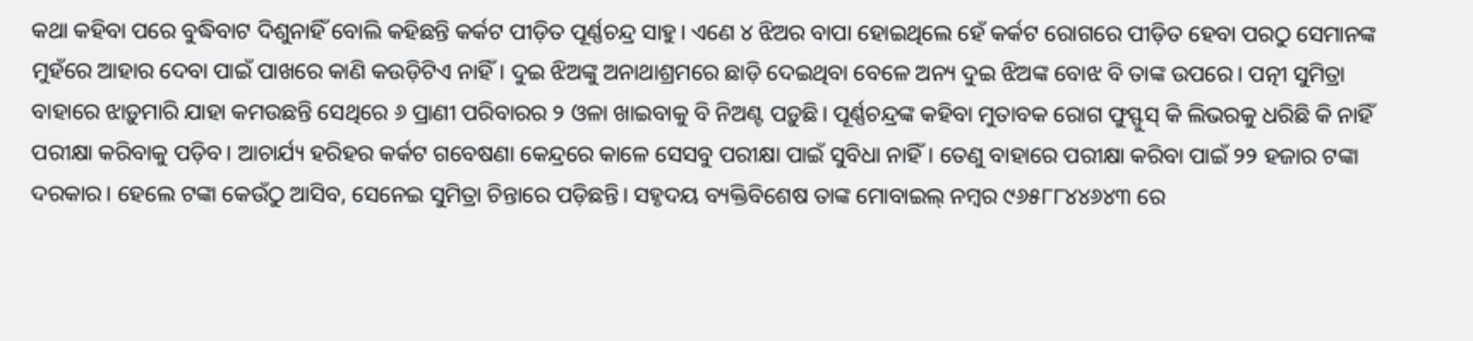କଥା କହିବା ପରେ ବୁଦ୍ଧିବାଟ ଦିଶୁନାହିଁ ବୋଲି କହିଛନ୍ତି କର୍କଟ ପୀଡ଼ିତ ପୂର୍ଣ୍ଣଚନ୍ଦ୍ର ସାହୁ। ଏଣେ ୪ ଝିଅର ବାପା ହୋଇଥିଲେ ହେଁ କର୍କଟ ରୋଗରେ ପୀଡ଼ିତ ହେବା ପରଠୁ ସେମାନଙ୍କ ମୁହଁରେ ଆହାର ଦେବା ପାଇଁ ପାଖରେ କାଣି କଉଡ଼ିଟିଏ ନାହିଁ। ଦୁଇ ଝିଅଙ୍କୁ ଅନାଥାଶ୍ରମରେ ଛାଡ଼ି ଦେଇଥିବା ବେଳେ ଅନ୍ୟ ଦୁଇ ଝିଅଙ୍କ ବୋଝ ବି ତାଙ୍କ ଉପରେ। ପତ୍ନୀ ସୁମିତ୍ରା ବାହାରେ ଝାଡ଼ୁମାରି ଯାହା କମଉଛନ୍ତି ସେଥିରେ ୬ ପ୍ରାଣୀ ପରିବାରର ୨ ଓଳା ଖାଇବାକୁ ବି ନିଅଣ୍ଟ ପଡ଼ୁଛି। ପୂର୍ଣ୍ଣଚନ୍ଦ୍ରଙ୍କ କହିବା ମୁତାବକ ରୋଗ ଫୁସ୍ଫୁସ୍ କି ଲିଭରକୁ ଧରିଛି କି ନାହିଁ ପରୀକ୍ଷା କରିବାକୁ ପଡ଼ିବ। ଆଚାର୍ଯ୍ୟ ହରିହର କର୍କଟ ଗବେଷଣା କେନ୍ଦ୍ରରେ କାଳେ ସେସବୁ ପରୀକ୍ଷା ପାଇଁ ସୁବିଧା ନାହିଁ। ତେଣୁ ବାହାରେ ପରୀକ୍ଷା କରିବା ପାଇଁ ୨୨ ହଜାର ଟଙ୍କା ଦରକାର। ହେଲେ ଟଙ୍କା କେଉଁଠୁ ଆସିବ, ସେନେଇ ସୁମିତ୍ରା ଚିନ୍ତାରେ ପଡ଼ିଛନ୍ତି। ସହୃଦୟ ବ୍ୟକ୍ତିବିଶେଷ ତାଙ୍କ ମୋବାଇଲ୍ ନମ୍ବର ୯୬୫୮୮୪୪୬୪୩ ରେ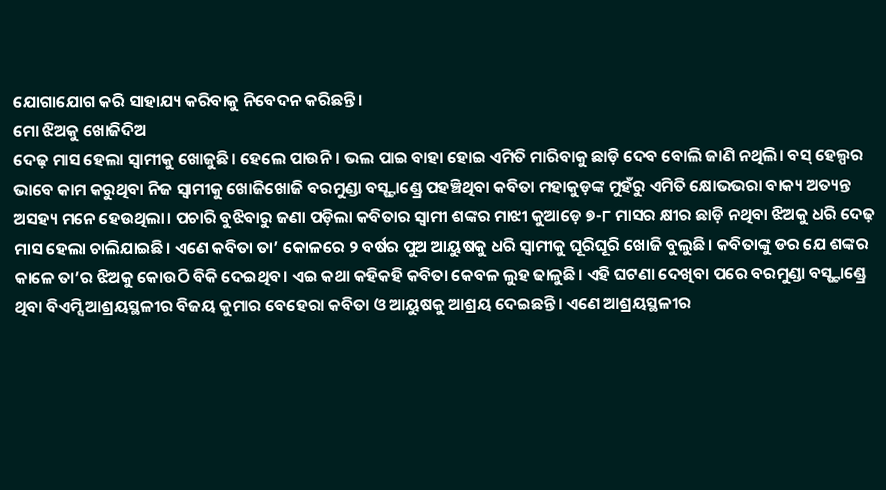ଯୋଗାଯୋଗ କରି ସାହାଯ୍ୟ କରିବାକୁ ନିବେଦନ କରିଛନ୍ତି।
ମୋ ଝିଅକୁ ଖୋଜିଦିଅ
ଦେଢ଼ ମାସ ହେଲା ସ୍ୱାମୀକୁ ଖୋଜୁଛି। ହେଲେ ପାଉନି। ଭଲ ପାଇ ବାହା ହୋଇ ଏମିତି ମାରିବାକୁ ଛାଡ଼ି ଦେବ ବୋଲି ଜାଣି ନଥିଲି। ବସ୍ ହେଲ୍ପର ଭାବେ କାମ କରୁଥିବା ନିଜ ସ୍ୱାମୀକୁ ଖୋଜିଖୋଜି ବରମୁଣ୍ଡା ବସ୍ଷ୍ଟାଣ୍ଡ୍ରେ ପହଞ୍ଚିଥିବା କବିତା ମହାକୁଡ଼ଙ୍କ ମୁହଁରୁ ଏମିତି କ୍ଷୋଭଭରା ବାକ୍ୟ ଅତ୍ୟନ୍ତ ଅସହ୍ୟ ମନେ ହେଉଥିଲା। ପଚାରି ବୁଝିବାରୁ ଜଣା ପଡ଼ିଲା କବିତାର ସ୍ୱାମୀ ଶଙ୍କର ମାଝୀ କୁଆଡ଼େ ୭-୮ ମାସର କ୍ଷୀର ଛାଡ଼ି ନଥିବା ଝିଅକୁ ଧରି ଦେଢ଼ ମାସ ହେଲା ଚାଲିଯାଇଛି। ଏଣେ କବିତା ତା’ କୋଳରେ ୨ ବର୍ଷର ପୁଅ ଆୟୁଷକୁ ଧରି ସ୍ୱାମୀକୁ ଘୂରିଘୂରି ଖୋଜି ବୁଲୁଛି। କବିତାଙ୍କୁ ଡର ଯେ ଶଙ୍କର କାଳେ ତା’ର ଝିଅକୁ କୋଉଠି ବିକି ଦେଇଥିବ। ଏଇ କଥା କହିକହି କବିତା କେବଳ ଲୁହ ଢାଳୁଛି। ଏହି ଘଟଣା ଦେଖିବା ପରେ ବରମୁଣ୍ଡା ବସ୍ଷ୍ଟାଣ୍ଡ୍ରେ ଥିବା ବିଏମ୍ସି ଆଶ୍ରୟସ୍ଥଳୀର ବିଜୟ କୁମାର ବେହେରା କବିତା ଓ ଆୟୁଷକୁ ଆଶ୍ରୟ ଦେଇଛନ୍ତି। ଏଣେ ଆଶ୍ରୟସ୍ଥଳୀର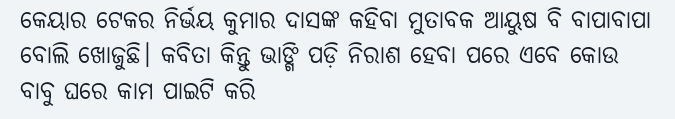କେୟାର ଟେକର ନିର୍ଭୟ କୁମାର ଦାସଙ୍କ କହିବା ମୁତାବକ ଆୟୁଷ ବି ବାପାବାପା ବୋଲି ଖୋଜୁଛି। କବିତା କିନ୍ତୁ ଭାଙ୍ଗି ପଡ଼ି ନିରାଶ ହେବା ପରେ ଏବେ କୋଉ ବାବୁ ଘରେ କାମ ପାଇଟି କରି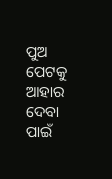ପୁଅ ପେଟକୁ ଆହାର ଦେବା ପାଇଁ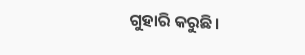ଗୁହାରି କରୁଛି।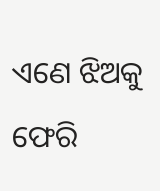ଏଣେ ଝିଅକୁ ଫେରି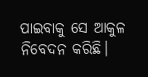ପାଇବାକୁ ସେ ଆକୁଳ ନିବେଦନ କରିଛି।